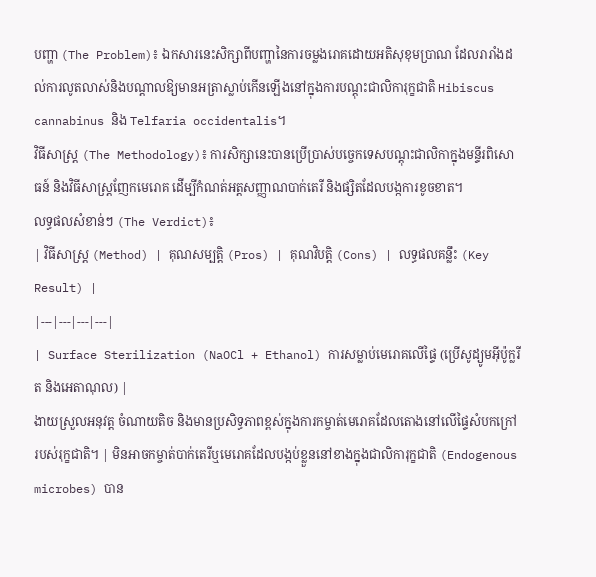បញ្ហា (The Problem)៖ ឯកសារនេះសិក្សាពីបញ្ហានៃការចម្លងរោគដោយអតិសុខុមប្រាណ ដែលរារាំងដល់ការលូតលាស់និងបណ្តាលឱ្យមានអត្រាស្លាប់កើនឡើងនៅក្នុងការបណ្តុះជាលិការុក្ខជាតិ Hibiscus cannabinus និង Telfaria occidentalis។
វិធីសាស្ត្រ (The Methodology)៖ ការសិក្សានេះបានប្រើប្រាស់បច្ចេកទេសបណ្តុះជាលិកាក្នុងមន្ទីរពិសោធន៍ និងវិធីសាស្ត្រញែកមេរោគ ដើម្បីកំណត់អត្តសញ្ញាណបាក់តេរី និងផ្សិតដែលបង្កការខូចខាត។
លទ្ធផលសំខាន់ៗ (The Verdict)៖
| វិធីសាស្ត្រ (Method) | គុណសម្បត្តិ (Pros) | គុណវិបត្តិ (Cons) | លទ្ធផលគន្លឹះ (Key Result) |
|---|---|---|---|
| Surface Sterilization (NaOCl + Ethanol) ការសម្លាប់មេរោគលើផ្ទៃ (ប្រើសូដ្យូមអ៊ីប៉ូក្លរីត និងអេតាណុល) |
ងាយស្រួលអនុវត្ត ចំណាយតិច និងមានប្រសិទ្ធភាពខ្ពស់ក្នុងការកម្ចាត់មេរោគដែលតោងនៅលើផ្ទៃសំបកក្រៅរបស់រុក្ខជាតិ។ | មិនអាចកម្ចាត់បាក់តេរីឬមេរោគដែលបង្កប់ខ្លួននៅខាងក្នុងជាលិការុក្ខជាតិ (Endogenous microbes) បាន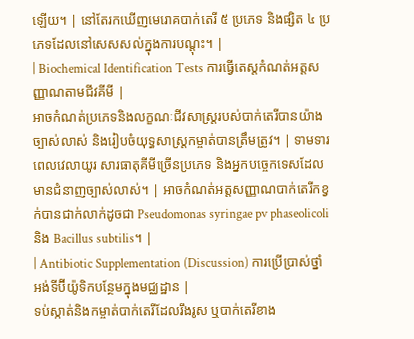ឡើយ។ | នៅតែរកឃើញមេរោគបាក់តេរី ៥ ប្រភេទ និងផ្សិត ៤ ប្រភេទដែលនៅសេសសល់ក្នុងការបណ្តុះ។ |
| Biochemical Identification Tests ការធ្វើតេស្តកំណត់អត្តសញ្ញាណតាមជីវគីមី |
អាចកំណត់ប្រភេទនិងលក្ខណៈជីវសាស្ត្ររបស់បាក់តេរីបានយ៉ាងច្បាស់លាស់ និងរៀបចំយុទ្ធសាស្ត្រកម្ចាត់បានត្រឹមត្រូវ។ | ទាមទារពេលវេលាយូរ សារធាតុគីមីច្រើនប្រភេទ និងអ្នកបច្ចេកទេសដែលមានជំនាញច្បាស់លាស់។ | អាចកំណត់អត្តសញ្ញាណបាក់តេរីកខ្វក់បានជាក់លាក់ដូចជា Pseudomonas syringae pv phaseolicoli និង Bacillus subtilis។ |
| Antibiotic Supplementation (Discussion) ការប្រើប្រាស់ថ្នាំអង់ទីប៊ីយ៉ូទិកបន្ថែមក្នុងមជ្ឈដ្ឋាន |
ទប់ស្កាត់និងកម្ចាត់បាក់តេរីដែលរឹងរូស ឬបាក់តេរីខាង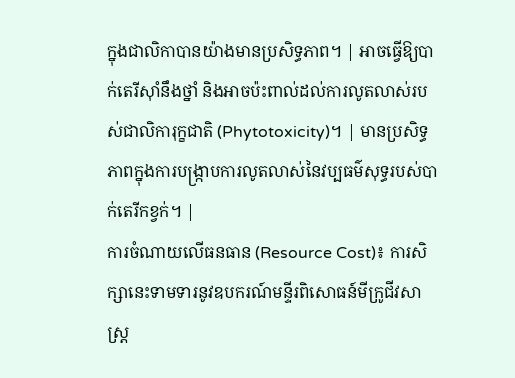ក្នុងជាលិកាបានយ៉ាងមានប្រសិទ្ធភាព។ | អាចធ្វើឱ្យបាក់តេរីស៊ាំនឹងថ្នាំ និងអាចប៉ះពាល់ដល់ការលូតលាស់របស់ជាលិការុក្ខជាតិ (Phytotoxicity)។ | មានប្រសិទ្ធភាពក្នុងការបង្ក្រាបការលូតលាស់នៃវប្បធម៌សុទ្ធរបស់បាក់តេរីកខ្វក់។ |
ការចំណាយលើធនធាន (Resource Cost)៖ ការសិក្សានេះទាមទារនូវឧបករណ៍មន្ទីរពិសោធន៍មីក្រូជីវសាស្ត្រ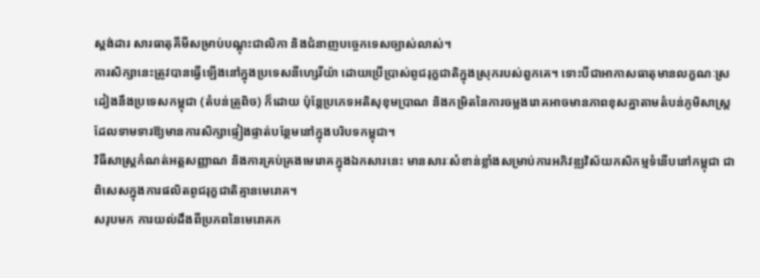ស្តង់ដារ សារធាតុគីមីសម្រាប់បណ្តុះជាលិកា និងជំនាញបច្ចេកទេសច្បាស់លាស់។
ការសិក្សានេះត្រូវបានធ្វើឡើងនៅក្នុងប្រទេសនីហ្សេរីយ៉ា ដោយប្រើប្រាស់ពូជរុក្ខជាតិក្នុងស្រុករបស់ពួកគេ។ ទោះបីជាអាកាសធាតុមានលក្ខណៈស្រដៀងនឹងប្រទេសកម្ពុជា (តំបន់ត្រូពិច) ក៏ដោយ ប៉ុន្តែប្រភេទអតិសុខុមប្រាណ និងកម្រិតនៃការចម្លងរោគអាចមានភាពខុសគ្នាតាមតំបន់ភូមិសាស្ត្រ ដែលទាមទារឱ្យមានការសិក្សាផ្ទៀងផ្ទាត់បន្ថែមនៅក្នុងបរិបទកម្ពុជា។
វិធីសាស្ត្រកំណត់អត្តសញ្ញាណ និងការគ្រប់គ្រងមេរោគក្នុងឯកសារនេះ មានសារៈសំខាន់ខ្លាំងសម្រាប់ការអភិវឌ្ឍវិស័យកសិកម្មទំនើបនៅកម្ពុជា ជាពិសេសក្នុងការផលិតពូជរុក្ខជាតិគ្មានមេរោគ។
សរុបមក ការយល់ដឹងពីប្រភពនៃមេរោគក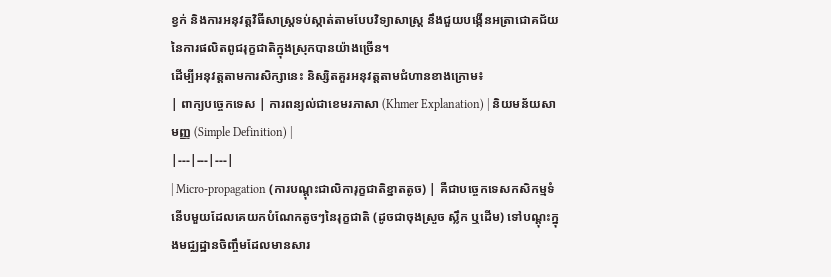ខ្វក់ និងការអនុវត្តវិធីសាស្ត្រទប់ស្កាត់តាមបែបវិទ្យាសាស្ត្រ នឹងជួយបង្កើនអត្រាជោគជ័យនៃការផលិតពូជរុក្ខជាតិក្នុងស្រុកបានយ៉ាងច្រើន។
ដើម្បីអនុវត្តតាមការសិក្សានេះ និស្សិតគួរអនុវត្តតាមជំហានខាងក្រោម៖
| ពាក្យបច្ចេកទេស | ការពន្យល់ជាខេមរភាសា (Khmer Explanation) | និយមន័យសាមញ្ញ (Simple Definition) |
|---|---|---|
| Micro-propagation (ការបណ្តុះជាលិការុក្ខជាតិខ្នាតតូច) | គឺជាបច្ចេកទេសកសិកម្មទំនើបមួយដែលគេយកបំណែកតូចៗនៃរុក្ខជាតិ (ដូចជាចុងស្រួច ស្លឹក ឬដើម) ទៅបណ្តុះក្នុងមជ្ឈដ្ឋានចិញ្ចឹមដែលមានសារ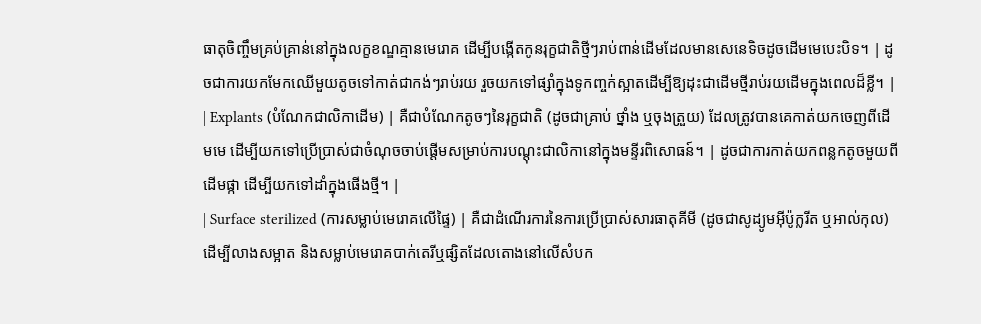ធាតុចិញ្ចឹមគ្រប់គ្រាន់នៅក្នុងលក្ខខណ្ឌគ្មានមេរោគ ដើម្បីបង្កើតកូនរុក្ខជាតិថ្មីៗរាប់ពាន់ដើមដែលមានសេនេទិចដូចដើមមេបេះបិទ។ | ដូចជាការយកមែកឈើមួយតូចទៅកាត់ជាកង់ៗរាប់រយ រួចយកទៅផ្សាំក្នុងទូកញ្ចក់ស្អាតដើម្បីឱ្យដុះជាដើមថ្មីរាប់រយដើមក្នុងពេលដ៏ខ្លី។ |
| Explants (បំណែកជាលិកាដើម) | គឺជាបំណែកតូចៗនៃរុក្ខជាតិ (ដូចជាគ្រាប់ ថ្នាំង ឬចុងត្រួយ) ដែលត្រូវបានគេកាត់យកចេញពីដើមមេ ដើម្បីយកទៅប្រើប្រាស់ជាចំណុចចាប់ផ្តើមសម្រាប់ការបណ្តុះជាលិកានៅក្នុងមន្ទីរពិសោធន៍។ | ដូចជាការកាត់យកពន្លកតូចមួយពីដើមផ្កា ដើម្បីយកទៅដាំក្នុងផើងថ្មី។ |
| Surface sterilized (ការសម្លាប់មេរោគលើផ្ទៃ) | គឺជាដំណើរការនៃការប្រើប្រាស់សារធាតុគីមី (ដូចជាសូដ្យូមអ៊ីប៉ូក្លរីត ឬអាល់កុល) ដើម្បីលាងសម្អាត និងសម្លាប់មេរោគបាក់តេរីឬផ្សិតដែលតោងនៅលើសំបក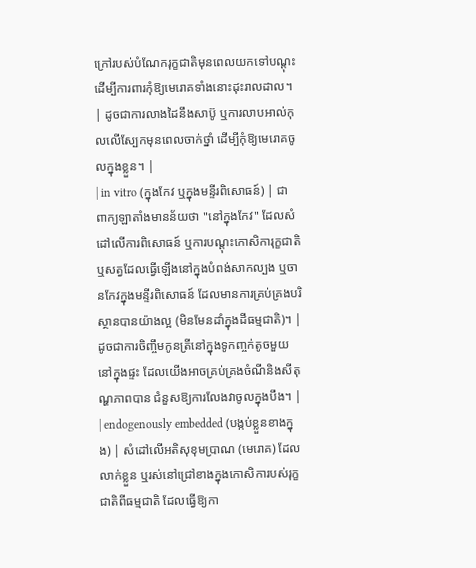ក្រៅរបស់បំណែករុក្ខជាតិមុនពេលយកទៅបណ្តុះ ដើម្បីការពារកុំឱ្យមេរោគទាំងនោះដុះរាលដាល។ | ដូចជាការលាងដៃនឹងសាប៊ូ ឬការលាបអាល់កុលលើស្បែកមុនពេលចាក់ថ្នាំ ដើម្បីកុំឱ្យមេរោគចូលក្នុងខ្លួន។ |
| in vitro (ក្នុងកែវ ឬក្នុងមន្ទីរពិសោធន៍) | ជាពាក្យឡាតាំងមានន័យថា "នៅក្នុងកែវ" ដែលសំដៅលើការពិសោធន៍ ឬការបណ្តុះកោសិការុក្ខជាតិឬសត្វដែលធ្វើឡើងនៅក្នុងបំពង់សាកល្បង ឬចានកែវក្នុងមន្ទីរពិសោធន៍ ដែលមានការគ្រប់គ្រងបរិស្ថានបានយ៉ាងល្អ (មិនមែនដាំក្នុងដីធម្មជាតិ)។ | ដូចជាការចិញ្ចឹមកូនត្រីនៅក្នុងទូកញ្ចក់តូចមួយនៅក្នុងផ្ទះ ដែលយើងអាចគ្រប់គ្រងចំណីនិងសីតុណ្ហភាពបាន ជំនួសឱ្យការលែងវាចូលក្នុងបឹង។ |
| endogenously embedded (បង្កប់ខ្លួនខាងក្នុង) | សំដៅលើអតិសុខុមប្រាណ (មេរោគ) ដែលលាក់ខ្លួន ឬរស់នៅជ្រៅខាងក្នុងកោសិការបស់រុក្ខជាតិពីធម្មជាតិ ដែលធ្វើឱ្យកា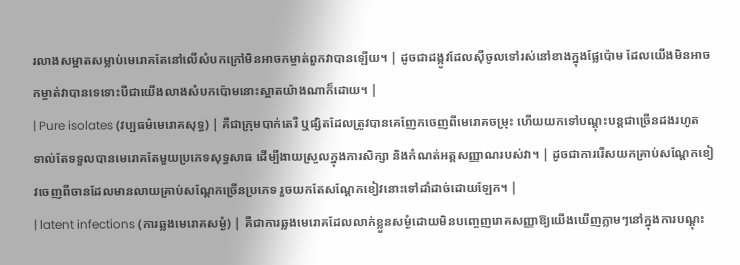រលាងសម្អាតសម្លាប់មេរោគតែនៅលើសំបកក្រៅមិនអាចកម្ចាត់ពួកវាបានឡើយ។ | ដូចជាដង្កូវដែលស៊ីចូលទៅរស់នៅខាងក្នុងផ្លែប៉ោម ដែលយើងមិនអាចកម្ចាត់វាបានទេទោះបីជាយើងលាងសំបកប៉ោមនោះស្អាតយ៉ាងណាក៏ដោយ។ |
| Pure isolates (វប្បធម៌មេរោគសុទ្ធ) | គឺជាក្រុមបាក់តេរី ឬផ្សិតដែលត្រូវបានគេញែកចេញពីមេរោគចម្រុះ ហើយយកទៅបណ្តុះបន្តជាច្រើនដងរហូតទាល់តែទទួលបានមេរោគតែមួយប្រភេទសុទ្ធសាធ ដើម្បីងាយស្រួលក្នុងការសិក្សា និងកំណត់អត្តសញ្ញាណរបស់វា។ | ដូចជាការរើសយកគ្រាប់សណ្តែកខៀវចេញពីចានដែលមានលាយគ្រាប់សណ្តែកច្រើនប្រភេទ រួចយកតែសណ្តែកខៀវនោះទៅដាំដាច់ដោយឡែក។ |
| latent infections (ការឆ្លងមេរោគសម្ងំ) | គឺជាការឆ្លងមេរោគដែលលាក់ខ្លួនសម្ងំដោយមិនបញ្ចេញរោគសញ្ញាឱ្យយើងឃើញភ្លាមៗនៅក្នុងការបណ្តុះ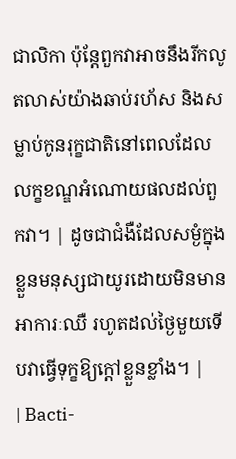ជាលិកា ប៉ុន្តែពួកវាអាចនឹងរីកលូតលាស់យ៉ាងឆាប់រហ័ស និងសម្លាប់កូនរុក្ខជាតិនៅពេលដែលលក្ខខណ្ឌអំណោយផលដល់ពួកវា។ | ដូចជាជំងឺដែលសម្ងំក្នុងខ្លួនមនុស្សជាយូរដោយមិនមានអាការៈឈឺ រហូតដល់ថ្ងៃមួយទើបវាធ្វើទុក្ខឱ្យក្តៅខ្លួនខ្លាំង។ |
| Bacti-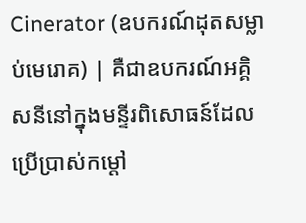Cinerator (ឧបករណ៍ដុតសម្លាប់មេរោគ) | គឺជាឧបករណ៍អគ្គិសនីនៅក្នុងមន្ទីរពិសោធន៍ដែលប្រើប្រាស់កម្តៅ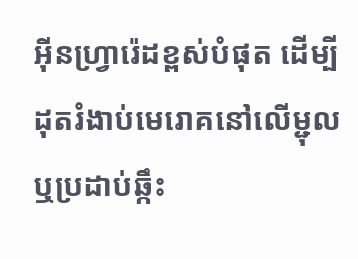អ៊ីនហ្វ្រារ៉េដខ្ពស់បំផុត ដើម្បីដុតរំងាប់មេរោគនៅលើម្ជុល ឬប្រដាប់ឆ្កឹះ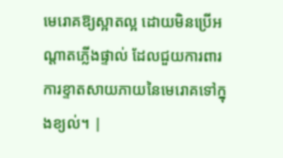មេរោគឱ្យស្អាតល្អ ដោយមិនប្រើអណ្តាតភ្លើងផ្ទាល់ ដែលជួយការពារការខ្ទាតសាយភាយនៃមេរោគទៅក្នុងខ្យល់។ |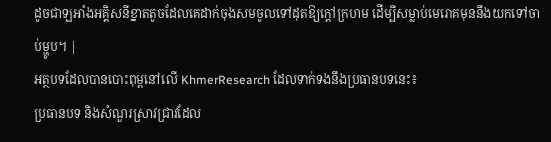ដូចជាឡអាំងអគ្គិសនីខ្នាតតូចដែលគេដាក់ចុងសមចូលទៅដុតឱ្យក្តៅក្រហម ដើម្បីសម្លាប់មេរោគមុននឹងយកទៅចាប់ម្ហូប។ |
អត្ថបទដែលបានបោះពុម្ពនៅលើ KhmerResearch ដែលទាក់ទងនឹងប្រធានបទនេះ៖
ប្រធានបទ និងសំណួរស្រាវជ្រាវដែល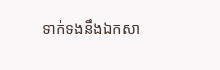ទាក់ទងនឹងឯកសា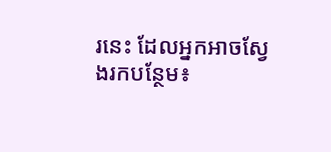រនេះ ដែលអ្នកអាចស្វែងរកបន្ថែម៖